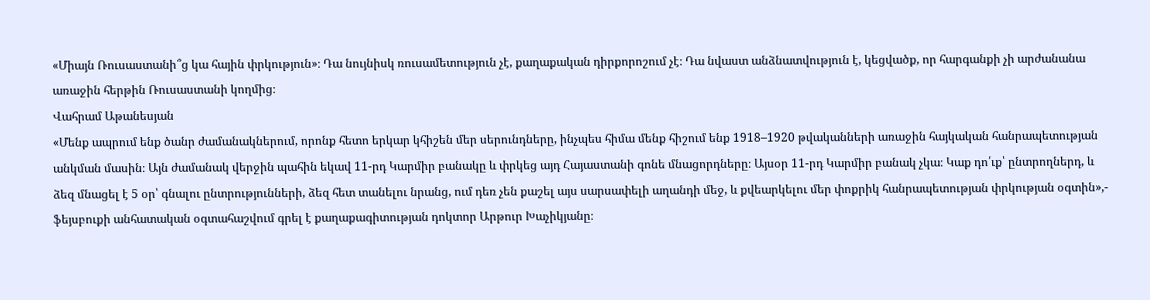«Միայն Ռուսաստանի՞ց կա հային փրկություն»։ Դա նույնիսկ ռուսամետություն չէ, քաղաքական դիրքորոշում չէ։ Դա նվաստ անձնատվություն է, կեցվածք, որ հարգանքի չի արժանանա առաջին հերթին Ռուսաստանի կողմից։
Վահրամ Աթանեսյան
«Մենք ապրում ենք ծանր ժամանակներում, որոնք հետո երկար կհիշեն մեր սերունդները, ինչպես հիմա մենք հիշում ենք 1918–1920 թվականների առաջին հայկական հանրապետության անկման մասին։ Այն ժամանակ վերջին պահին եկավ 11-րդ Կարմիր բանակը և փրկեց այդ Հայաստանի գոնե մնացորդները։ Այսօր 11-րդ Կարմիր բանակ չկա։ Կաք դո՛ւք՝ ընտրողներդ, և ձեզ մնացել է 5 օր՝ գնալու ընտրությունների, ձեզ հետ տանելու նրանց, ում դեռ չեն քաշել այս սարսափելի աղանդի մեջ, և քվեարկելու մեր փոքրիկ հանրապետության փրկության օգտին»,- ֆեյսբուքի անհատական օգտահաշվում գրել է քաղաքագիտության դոկտոր Արթուր Խաչիկյանը։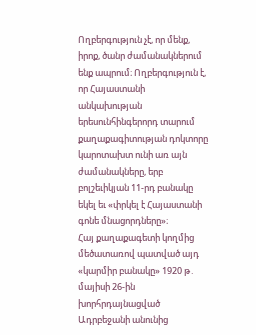Ողբերգություն չէ, որ մենք, իրոք, ծանր ժամանակներում ենք ապրում։ Ողբերգություն է, որ Հայաստանի անկախության երեսունհինգերորդ տարում քաղաքագիտության դոկտորը կարոտախտ ունի առ այն ժամանակները, երբ բոլշեւիկյան 11-րդ բանակը եկել եւ «փրկել է Հայաստանի գոնե մնացորդները»։
Հայ քաղաքագետի կողմից մեծատառով պատված այդ «կարմիր բանակը» 1920 թ․ մայիսի 26-ին խորհրդայնացված Ադրբեջանի անունից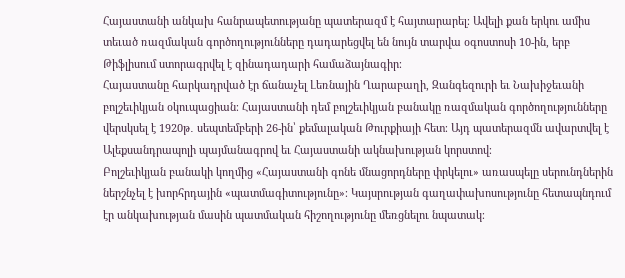Հայաստանի անկախ հանրապետությանը պատերազմ է հայտարարել։ Ավելի քան երկու ամիս տեւած ռազմական գործողությունները դադարեցվել են նույն տարվա օգոստոսի 10-ին, երբ Թիֆլիսում ստորագրվել է զինադադարի համաձայնագիր։
Հայաստանը հարկադրված էր ճանաչել Լեռնային Ղարաբաղի, Զանգեզուրի եւ Նախիջեւանի բոլշեւիկյան օկուպացիան։ Հայաստանի դեմ բոլշեւիկյան բանակը ռազմական գործողությունները վերսկսել է 1920թ․ սեպտեմբերի 26-ին՝ քեմալական Թուրքիայի հետ։ Այդ պատերազմն ավարտվել է Ալեքսանդրապոլի պայմանագրով եւ Հայաստանի ակնախության կորստով։
Բոլշեւիկյան բանակի կողմից «Հայաստանի գոնե մնացորդները փրկելու» առասպելը սերունդներին ներշնչել է խորհրդային «պատմագիտությունը»։ Կայսրության գաղափախոսությունը հետապնդում էր անկախության մասին պատմական հիշողությունը մեռցնելու նպատակ։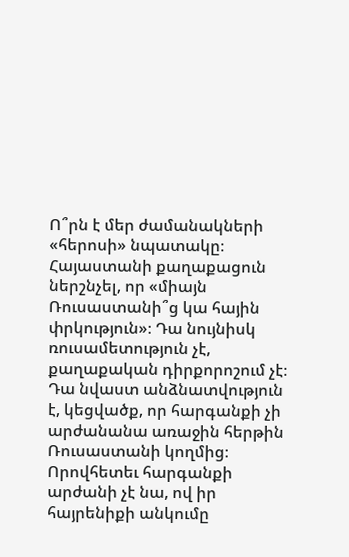Ո՞րն է մեր ժամանակների «հերոսի» նպատակը։
Հայաստանի քաղաքացուն ներշնչել, որ «միայն Ռուսաստանի՞ց կա հային փրկություն»։ Դա նույնիսկ ռուսամետություն չէ, քաղաքական դիրքորոշում չէ։ Դա նվաստ անձնատվություն է, կեցվածք, որ հարգանքի չի արժանանա առաջին հերթին Ռուսաստանի կողմից։ Որովհետեւ հարգանքի արժանի չէ նա, ով իր հայրենիքի անկումը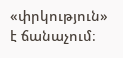«փրկություն» է ճանաչում։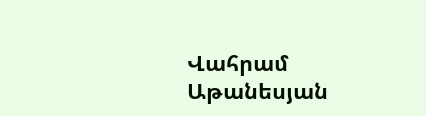Վահրամ Աթանեսյան